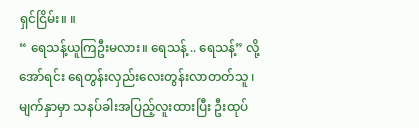ရှင်ငြိမ်း။ ။
“ ရေသန့်ယူကြဦးမလား။ ရေသန့် .. ရေသန့်” လို့ အော်ရင်း ရေတွန်းလှည်းလေးတွန်းလာတတ်သူ ၊ မျက်နှာမှာ သနပ်ခါးအပြည့်လူးထားပြီး ဦးထုပ်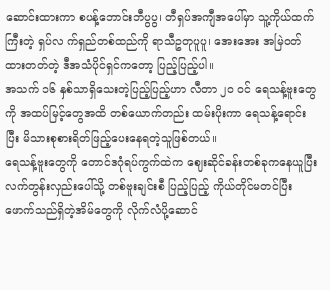ဆောင်းထားကာ စပန့်ဘောင်းဘီပွပွ၊ တီရှပ်အကျီအပေါ်မှာ သူ့ကိုယ်ထက်ကြီးတဲ့ ရှပ်လ က်ရှည်တစ်ထည်ကို ရာသီဥတုပူပူ၊ အေးအေး အမြဲဝတ်ထားတတ်တဲ့ ဒီအသံပိုင်ရှင်ကတော့ ပြည့်ပြည့်ပါ။
အသက် ၁၆ နှစ်သာရှိသေးတဲ့ပြည့်ပြည့်ဟာ လီတာ ၂၀ ဝင် ရေသန့်ဗူးတွေကို အထပ်မြင့်တွေအထိ တစ်ယောက်တည်း ထမ်းပိုးကာ ရေသန့်ရောင်းပြီး မိသားစုစားရိတ်ဖြည့်ပေးနေရတဲ့သူဖြစ်တယ်။
ရေသန့်ဗူးတွေကို တောင်ဒဂုံရပ်ကွက်ထဲက ဈေးဆိုင်ခန်းတစ်ခုကနေယူပြီး လက်တွန်းလှည်းပေါ်သို့ တစ်ဗူးချင်းစီ ပြည့်ပြည့် ကိုယ်တိုင်မတင်ပြီး ဖောက်သည်ရှိတဲ့အိမ်တွေကို လိုက်လံပို့ဆောင်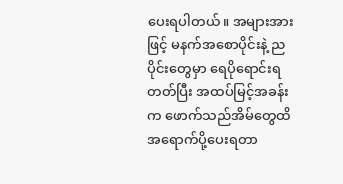ပေးရပါတယ်။ အများအားဖြင့် မနက်အစောပိုင်းနဲ့ ညပိုင်းတွေမှာ ရေပိုရောင်းရတတ်ပြီး အထပ်မြင့်အခန်းက ဖောက်သည်အိမ်တွေထိ အရောက်ပို့ပေးရတာ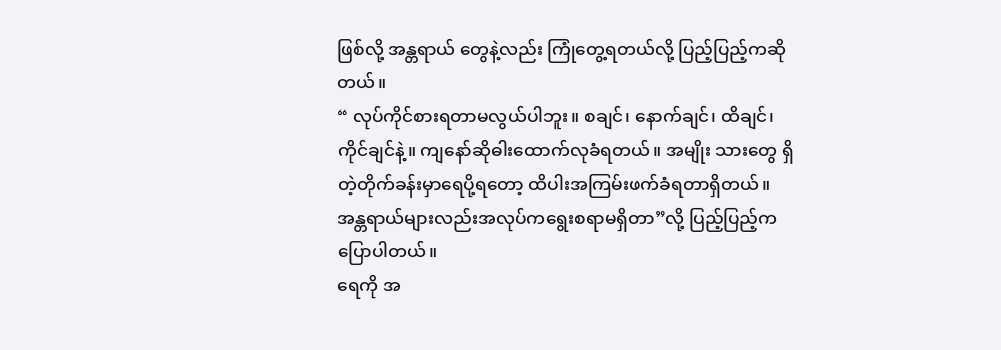ဖြစ်လို့ အန္တရာယ် တွေနဲ့လည်း ကြုံတွေ့ရတယ်လို့ ပြည့်ပြည့်ကဆိုတယ်။
“ လုပ်ကိုင်စားရတာမလွယ်ပါဘူး။ စချင်၊ နောက်ချင်၊ ထိချင်၊ ကိုင်ချင်နဲ့။ ကျနော်ဆိုဓါးထောက်လုခံရတယ်။ အမျိုး သားတွေ ရှိတဲ့တိုက်ခန်းမှာရေပို့ရတော့ ထိပါးအကြမ်းဖက်ခံရတာရှိတယ်။ အန္တရာယ်များလည်းအလုပ်ကရွေးစရာမရှိတာ”လို့ ပြည့်ပြည့်က ပြောပါတယ်။
ရေကို အ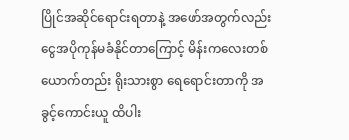ပြိုင်အဆိုင်ရောင်းရတာနဲ့ အဖော်အတွက်လည်း ငွေအပိုကုန်မခံနိုင်တာကြောင့် မိန်းကလေးတစ်ယောက်တည်း ရိုးသားစွာ ရေရောင်းတာကို အခွင့်ကောင်းယူ ထိပါး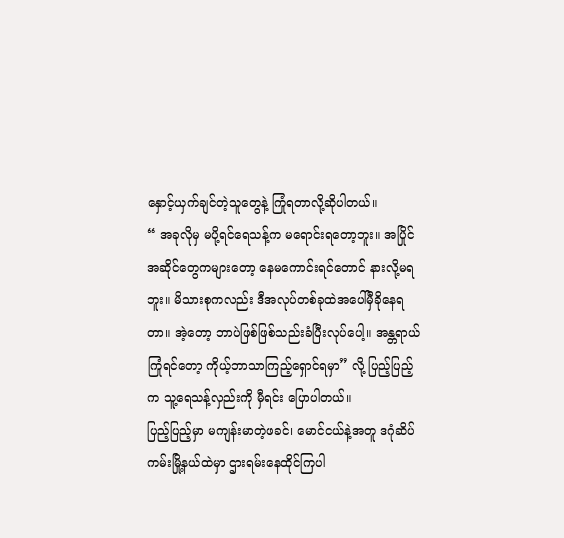နှောင့်ယှက်ချင်တဲ့သူတွေနဲ့ ကြုံရတာလို့ဆိုပါတယ်။
“ အခုလိုမှ မပို့ရင်ရေသန့်က မရောင်းရတော့ဘူး။ အပြိုင်အဆိုင်တွေကများတော့ နေမကောင်းရင်တောင် နားလို့မရဘူး။ မိသားစုကလည်း ဒီအလုပ်တစ်ခုထဲအပေါ်မှီခိုနေရတာ။ အဲ့တော့ ဘာပဲဖြစ်ဖြစ်သည်းခံပြီးလုပ်ပေါ့။ အန္တရာယ်ကြုံရင်တော့ ကိုယ့်ဘာသာကြည့်ရှောင်ရမှာ” လို့ ပြည့်ပြည့်က သူ့ရေသန့်လှည်းကို မှီရင်း ပြောပါတယ်။
ပြည့်ပြည့်မှာ မကျန်းမာတဲ့ဖခင်၊ မောင်ငယ်နဲ့အတူ ဒဂုံဆိပ်ကမ်းမြို့နယ်ထဲမှာ ဌားရမ်းနေထိုင်ကြပါ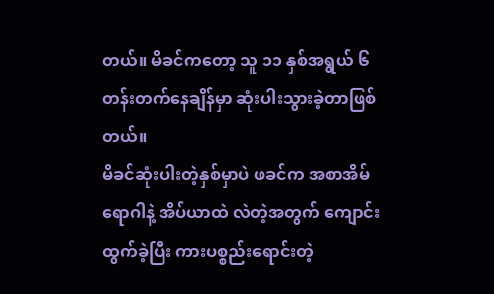တယ်။ မိခင်ကတော့ သူ ၁၁ နှစ်အရွယ် ၆ တန်းတက်နေချိန်မှာ ဆုံးပါးသွားခဲ့တာဖြစ်တယ်။
မိခင်ဆုံးပါးတဲ့နှစ်မှာပဲ ဖခင်က အစာအိမ်ရောဂါနဲ့ အိပ်ယာထဲ လဲတဲ့အတွက် ကျောင်းထွက်ခဲ့ပြီး ကားပစ္စည်းရောင်းတဲ့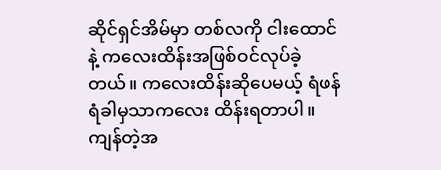ဆိုင်ရှင်အိမ်မှာ တစ်လကို ငါးထောင်နဲ့ ကလေးထိန်းအဖြစ်ဝင်လုပ်ခဲ့တယ်။ ကလေးထိန်းဆိုပေမယ့် ရံဖန်ရံခါမှသာကလေး ထိန်းရတာပါ။ ကျန်တဲ့အ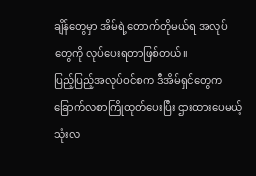ချိန်တွေမှာ အိမ်ရဲ့တောက်တိုမယ်ရ အလုပ်တွေကို လုပ်ပေးရတာဖြစ်တယ်။
ပြည့်ပြည့်အလုပ်ဝင်စက ဒီအိမ်ရှင်တွေက ခြောက်လစာကြိုထုတ်ပေးပြီး ဌားထားပေမယ့် သုံးလ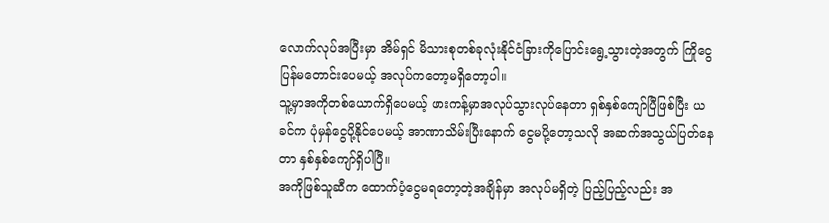လောက်လုပ်အပြီးမှာ အိမ်ရှင် မိသားစုတစ်ခုလုံးနိုင်ငံခြားကိုပြောင်းရွေ့သွားတဲ့အတွက် ကြိုငွေပြန်မတောင်းပေမယ့် အလုပ်ကတော့မရှိတော့ပါ။
သူ့မှာအကိုတစ်ယောက်ရှိပေမယ့် ဖားကန့်မှာအလုပ်သွားလုပ်နေတာ ရှစ်နှစ်ကျော်ပြီဖြစ်ပြီး ယခင်က ပုံမှန်ငွေပို့နိုင်ပေမယ့် အာဏာသိမ်းပြီးနောက် ငွေမပို့တော့သလို အဆက်အသွယ်ပြတ်နေတာ နှစ်နှစ်ကျော်ရှိပါပြီ။
အကိုဖြစ်သူဆီက ထောက်ပံ့ငွေမရတော့တဲ့အချိန်မှာ အလုပ်မရှိတဲ့ ပြည့်ပြည့်လည်း အ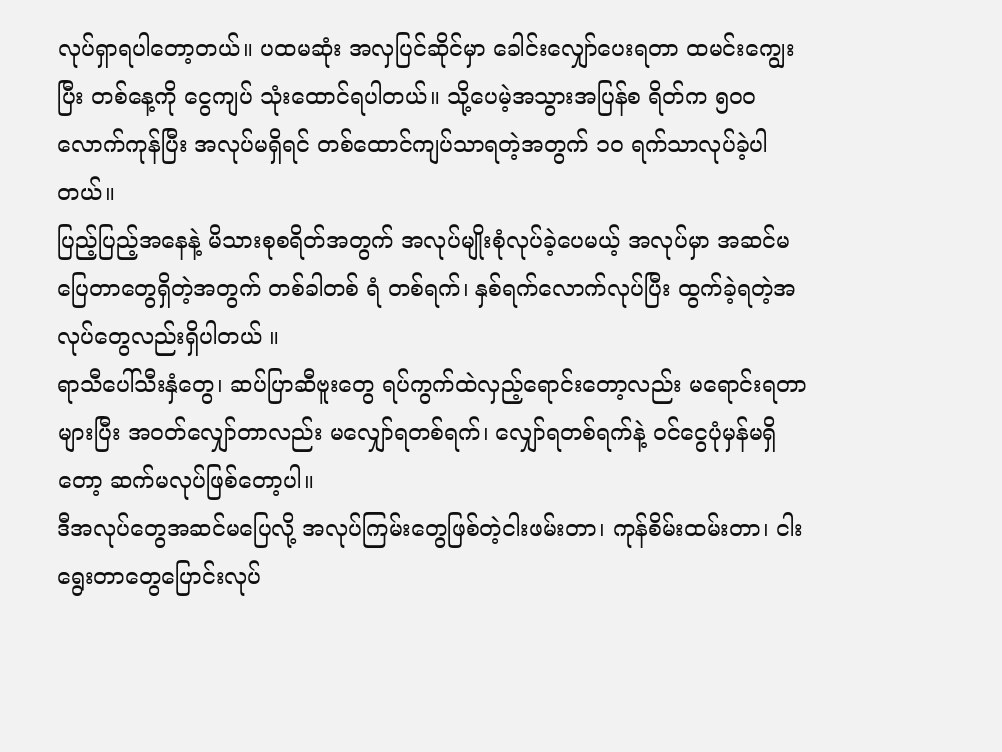လုပ်ရှာရပါတော့တယ်။ ပထမဆုံး အလှပြင်ဆိုင်မှာ ခေါင်းလျှော်ပေးရတာ ထမင်းကျွေးပြီး တစ်နေ့ကို ငွေကျပ် သုံးထောင်ရပါတယ်။ သို့ပေမဲ့အသွားအပြန်စ ရိတ်က ၅၀၀ လောက်ကုန်ပြီး အလုပ်မရှိရင် တစ်ထောင်ကျပ်သာရတဲ့အတွက် ၁၀ ရက်သာလုပ်ခဲ့ပါတယ်။
ပြည့်ပြည့်အနေနဲ့ မိသားစုစရိတ်အတွက် အလုပ်မျိုးစုံလုပ်ခဲ့ပေမယ့် အလုပ်မှာ အဆင်မပြေတာတွေရှိတဲ့အတွက် တစ်ခါတစ် ရံ တစ်ရက်၊ နှစ်ရက်လောက်လုပ်ပြီး ထွက်ခဲ့ရတဲ့အလုပ်တွေလည်းရှိပါတယ် ။
ရာသီပေါ်သီးနှံတွေ၊ ဆပ်ပြာဆီဗူးတွေ ရပ်ကွက်ထဲလှည့်ရောင်းတော့လည်း မရောင်းရတာများပြီး အဝတ်လျှော်တာလည်း မလျှော်ရတစ်ရက်၊ လျှော်ရတစ်ရက်နဲ့ ဝင်ငွေပုံမှန်မရှိတော့ ဆက်မလုပ်ဖြစ်တော့ပါ။
ဒီအလုပ်တွေအဆင်မပြေလို့ အလုပ်ကြမ်းတွေဖြစ်တဲ့ငါးဖမ်းတာ၊ ကုန်စိမ်းထမ်းတာ၊ ငါးရွေးတာတွေပြောင်းလုပ်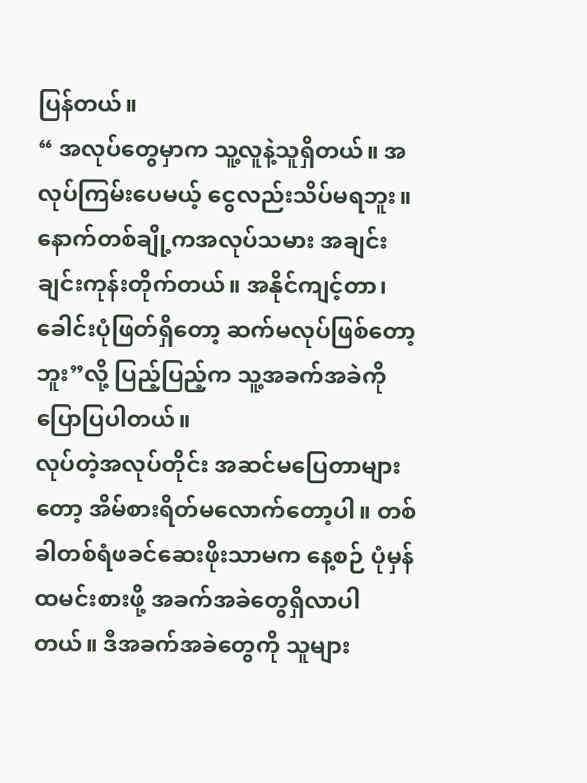ပြန်တယ်။
“ အလုပ်တွေမှာက သူ့လူနဲ့သူရှိတယ်။ အလုပ်ကြမ်းပေမယ့် ငွေလည်းသိပ်မရဘူး။ နောက်တစ်ချို့ကအလုပ်သမား အချင်း ချင်းကုန်းတိုက်တယ်။ အနိုင်ကျင့်တာ၊ ခေါင်းပုံဖြတ်ရှိတော့ ဆက်မလုပ်ဖြစ်တော့ဘူး”လို့ ပြည့်ပြည့်က သူ့အခက်အခဲကို ပြောပြပါတယ်။
လုပ်တဲ့အလုပ်တိုင်း အဆင်မပြေတာများတော့ အိမ်စားရိတ်မလောက်တော့ပါ။ တစ်ခါတစ်ရံဖခင်ဆေးဖိုးသာမက နေ့စဉ် ပုံမှန် ထမင်းစားဖို့ အခက်အခဲတွေရှိလာပါတယ်။ ဒီအခက်အခဲတွေကို သူများ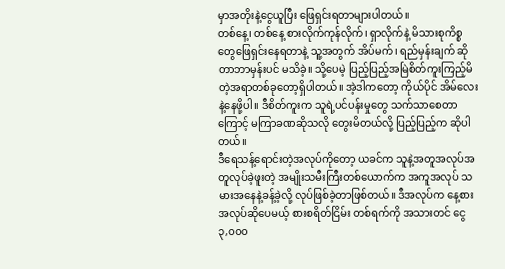မှာအတိုးနဲ့ငွေယူပြီး ဖြေရှင်းရတာများပါတယ်။
တစ်နေ့၊ တစ်နေ့ စားလိုက်ကုန်လိုက်၊ ရှာလိုက်နဲ့ မိသားစုကိစ္စတွေဖြေရှင်းနေရတာနဲ့ သူ့အတွက် အိပ်မက်၊ ရည်မှန်းချက် ဆိုတာဘာမှန်းပင် မသိခဲ့။ သို့ပေမဲ့ ပြည့်ပြည့်အမြဲစိတ်ကူးကြည့်မိတဲ့အရာတစ်ခုတော့ရှိပါတယ်။ အဲ့ဒါကတော့ ကိုယ်ပိုင် အိမ်လေးနဲ့နေဖို့ပါ။ ဒီစိတ်ကူးက သူရဲ့ပင်ပန်းမှုတွေ သက်သာစေတာကြောင့် မကြာခဏဆိုသလို တွေးမိတယ်လို့ ပြည့်ပြည့်က ဆိုပါတယ်။
ဒီရေသန့်ရောင်းတဲ့အလုပ်ကိုတော့ ယခင်က သူနဲ့အတူအလုပ်အတူလုပ်ခဲ့ဖူးတဲ့ အမျိုးသမီးကြီးတစ်ယောက်က အကူအလုပ် သမားအနေနဲ့ခန့်ခဲ့လို့ လုပ်ဖြစ်ခဲ့တာဖြစ်တယ်။ ဒီအလုပ်က နေ့စားအလုပ်ဆိုပေမယ့် စားစရိတ်ငြိမ်း တစ်ရက်ကို အသားတင် ငွေ ၃,၀၀၀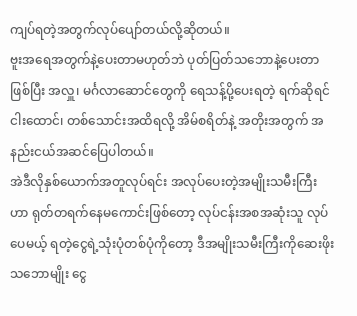ကျပ်ရတဲ့အတွက်လုပ်ပျော်တယ်လို့ဆိုတယ်။
ဗူးအရေအတွက်နဲ့ပေးတာမဟုတ်ဘဲ ပုတ်ပြတ်သဘောနဲ့ပေးတာဖြစ်ပြီး အလှူ၊ မင်္ဂလာဆောင်တွေကို ရေသန့်ပို့ပေးရတဲ့ ရက်ဆိုရင် ငါးထောင်၊ တစ်သောင်းအထိရလို့ အိမ်စရိတ်နဲ့ အတိုးအတွက် အနည်းငယ်အဆင်ပြေပါတယ်။
အဲဒီလိုနှစ်ယောက်အတူလုပ်ရင်း အလုပ်ပေးတဲ့အမျိုးသမီးကြီးဟာ ရုတ်တရက်နေမကောင်းဖြစ်တော့ လုပ်ငန်းအစအဆုံးသူ လုပ်ပေမယ့် ရတဲ့ငွေရဲ့သုံးပုံတစ်ပုံကိုတော့ ဒီအမျိုးသမီးကြီးကိုဆေးဖိုးသဘောမျိုး ငွေ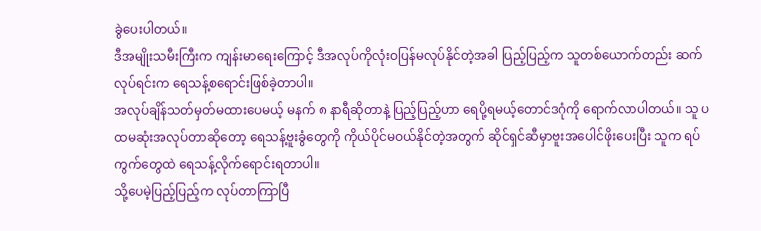ခွဲပေးပါတယ်။
ဒီအမျိုးသမီးကြီးက ကျန်းမာရေးကြောင့် ဒီအလုပ်ကိုလုံးဝပြန်မလုပ်နိုင်တဲ့အခါ ပြည့်ပြည့်က သူတစ်ယောက်တည်း ဆက်လုပ်ရင်းက ရေသန့်စရောင်းဖြစ်ခဲ့တာပါ။
အလုပ်ချိန်သတ်မှတ်မထားပေမယ့် မနက် ၈ နာရီဆိုတာနဲ့ ပြည့်ပြည့်ဟာ ရေပို့ရမယ့်တောင်ဒဂုံကို ရောက်လာပါတယ်။ သူ ပထမဆုံးအလုပ်တာဆိုတော့ ရေသန့်ဗူးခွံတွေကို ကိုယ်ပိုင်မဝယ်နိုင်တဲ့အတွက် ဆိုင်ရှင်ဆီမှာဗူးအပေါင်ဖိုးပေးပြီး သူက ရပ်ကွက်တွေထဲ ရေသန့်လိုက်ရောင်းရတာပါ။
သို့ပေမဲ့ပြည့်ပြည့်က လုပ်တာကြာပြီ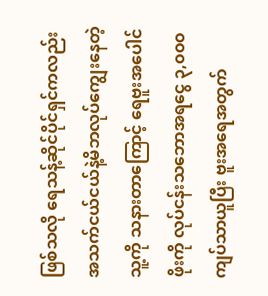ဖြစ်သလို ရေသန့်ဆိုင်ပိုင်ရှင်ကလည်း အသက်ငယ်ငယ်နဲ့မိဘလုပ်ကျွေးနေတဲ့ သူ့ကို သနားတာကြောင့် ရေဗူးအပေါင်ဖိုးကို လုပ်ငန်းသဘောအရငွေ ၃,၀၀၀ ကျပ်သာယူပြီး ဗူးအရေအတွက်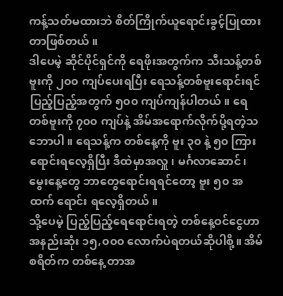ကန့်သတ်မထားဘဲ စိတ်ကြိုက်ယူရောင်းခွင့်ပြုထားတာဖြစ်တယ်။
ဒါပေမဲ့ ဆိုင်ပိုင်ရှင်ကို ရေဖိုးအတွက်က သီးသန့်တစ်ဗူးကို ၂၀၀ ကျပ်ပေးရပြီး ရေသန့်တစ်ဗူးရောင်းရင် ပြည့်ပြည့်အတွက် ၅၀၀ ကျပ်ကျန်ပါတယ်။ ရေတစ်ဗူးကို ၇၀၀ ကျပ်နဲ့ အိမ်အရောက်လိုက်ပို့ရတဲ့သဘောပါ။ ရေသန့်က တစ်နေ့ကို ဗူး ၃၀ နဲ့ ၅၀ ကြားရောင်းရလေ့ရှိပြီး ဒီထဲမှာအလှူ၊ မင်္ဂလာဆောင်၊ မွေးနေ့တွေ ဘာတွေရောင်းရရင်တော့ ဗူး ၅၀ အထက် ရောင်း ရလေ့ရှိတယ်။
သို့ပေမဲ့ ပြည့်ပြည့်ရေရောင်းရတဲ့ တစ်နေ့ဝင်ငွေဟာ အနည်းဆုံး ၁၅,၀၀၀ လောက်ပဲရတယ်ဆိုပါစို့။ အိမ်စရိတ်က တစ်နေ့ တာအ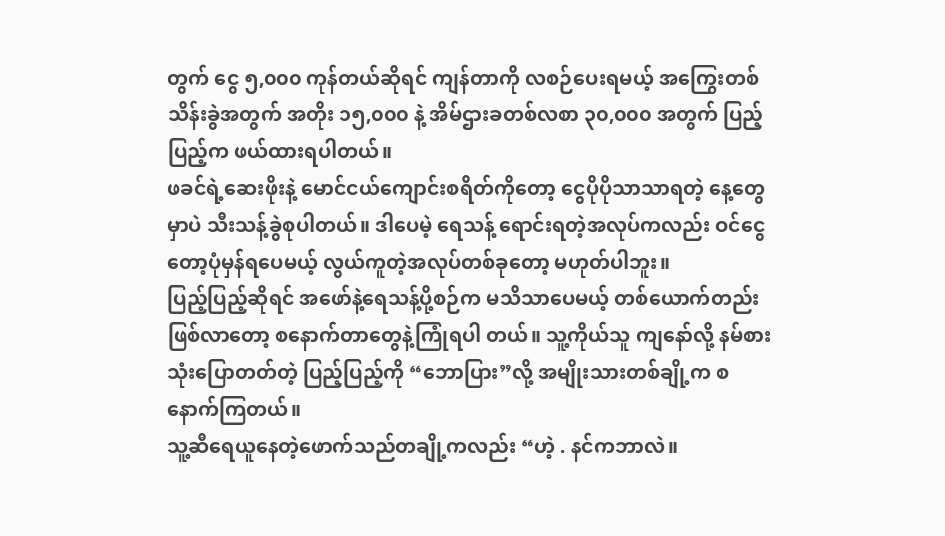တွက် ငွေ ၅,၀၀၀ ကုန်တယ်ဆိုရင် ကျန်တာကို လစဉ်ပေးရမယ့် အကြွေးတစ်သိန်းခွဲအတွက် အတိုး ၁၅,၀၀၀ နဲ့ အိမ်ဌားခတစ်လစာ ၃၀,၀၀၀ အတွက် ပြည့်ပြည့်က ဖယ်ထားရပါတယ်။
ဖခင်ရဲ့ဆေးဖိုးနဲ့ မောင်ငယ်ကျောင်းစရိတ်ကိုတော့ ငွေပိုပိုသာသာရတဲ့ နေ့တွေမှာပဲ သီးသန့်ခွဲစုပါတယ်။ ဒါပေမဲ့ ရေသန့် ရောင်းရတဲ့အလုပ်ကလည်း ဝင်ငွေတော့ပုံမှန်ရပေမယ့် လွယ်ကူတဲ့အလုပ်တစ်ခုတော့ မဟုတ်ပါဘူး။
ပြည့်ပြည့်ဆိုရင် အဖော်နဲ့ရေသန့်ပို့စဉ်က မသိသာပေမယ့် တစ်ယောက်တည်းဖြစ်လာတော့ စနောက်တာတွေနဲ့ကြုံရပါ တယ်။ သူ့ကိုယ်သူ ကျနော်လို့ နမ်စားသုံးပြောတတ်တဲ့ ပြည့်ပြည့်ကို “ဘောပြား”လို့ အမျိုးသားတစ်ချို့က စနောက်ကြတယ်။
သူ့ဆီရေယူနေတဲ့ဖောက်သည်တချို့ကလည်း “ဟဲ့ . နင်ကဘာလဲ။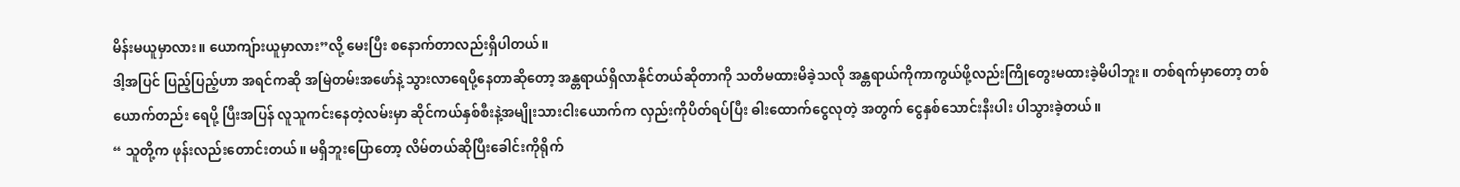မိန်းမယူမှာလား။ ယောကျ်ားယူမှာလား”လို့ မေးပြီး စနောက်တာလည်းရှိပါတယ်။
ဒါ့အပြင် ပြည့်ပြည့်ဟာ အရင်ကဆို အမြဲတမ်းအဖော်နဲ့ သွားလာရေပို့နေတာဆိုတော့ အန္တရာယ်ရှိလာနိုင်တယ်ဆိုတာကို သတိမထားမိခဲ့သလို အန္တရာယ်ကိုကာကွယ်ဖို့လည်းကြိုတွေးမထားခဲ့မိပါဘူး။ တစ်ရက်မှာတော့ တစ်ယောက်တည်း ရေပို့ ပြီးအပြန် လူသူကင်းနေတဲ့လမ်းမှာ ဆိုင်ကယ်နှစ်စီးနဲ့အမျိုးသားငါးယောက်က လှည်းကိုပိတ်ရပ်ပြီး ဓါးထောက်ငွေလုတဲ့ အတွက် ငွေနှစ်သောင်းနီးပါး ပါသွားခဲ့တယ်။
“ သူတို့က ဖုန်းလည်းတောင်းတယ်။ မရှိဘူးပြောတော့ လိမ်တယ်ဆိုပြီးခေါင်းကိုရိုက်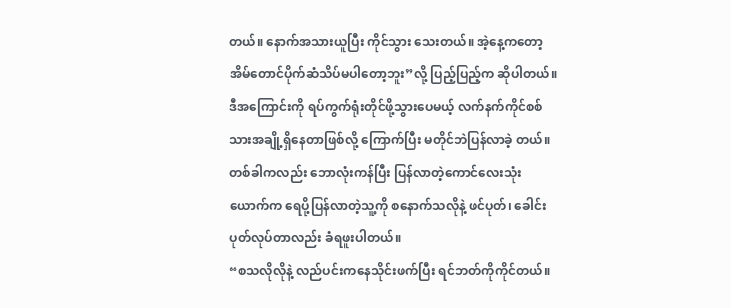တယ်။ နောက်အသားယူပြီး ကိုင်သွား သေးတယ်။ အဲ့နေ့ကတော့ အိမ်တောင်ပိုက်ဆံသိပ်မပါတော့ဘူး”လို့ ပြည့်ပြည့်က ဆိုပါတယ်။
ဒီအကြောင်းကို ရပ်ကွက်ရုံးတိုင်ဖို့သွားပေမယ့် လက်နက်ကိုင်စစ်သားအချို့ရှိနေတာဖြစ်လို့ ကြောက်ပြီး မတိုင်ဘဲပြန်လာခဲ့ တယ်။
တစ်ခါကလည်း ဘောလုံးကန်ပြီး ပြန်လာတဲ့ကောင်လေးသုံးယောက်က ရေပို့ပြန်လာတဲ့သူ့ကို စနောက်သလိုနဲ့ ဖင်ပုတ်၊ ခေါင်းပုတ်လုပ်တာလည်း ခံရဖူးပါတယ်။
“စသလိုလိုနဲ့ လည်ပင်းကနေသိုင်းဖက်ပြီး ရင်ဘတ်ကိုကိုင်တယ်။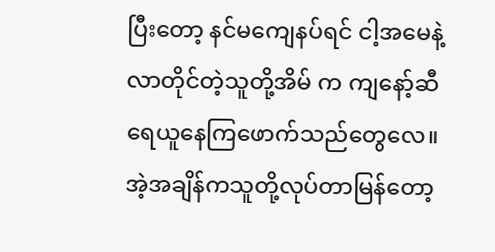ပြီးတော့ နင်မကျေနပ်ရင် ငါ့အမေနဲ့လာတိုင်တဲ့သူတို့အိမ် က ကျနော့်ဆီရေယူနေကြဖောက်သည်တွေလေ။ အဲ့အချိန်ကသူတို့လုပ်တာမြန်တော့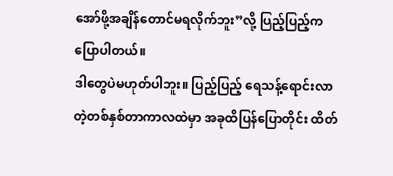အော်ဖို့အချိန်တောင်မရလိုက်ဘူး”လို့ ပြည့်ပြည့်က ပြောပါတယ်။
ဒါတွေပဲမဟုတ်ပါဘူး။ ပြည့်ပြည့် ရေသန့်ရောင်းလာတဲ့တစ်နှစ်တာကာလထဲမှာ အခုထိပြန်ပြောတိုင်း ထိတ်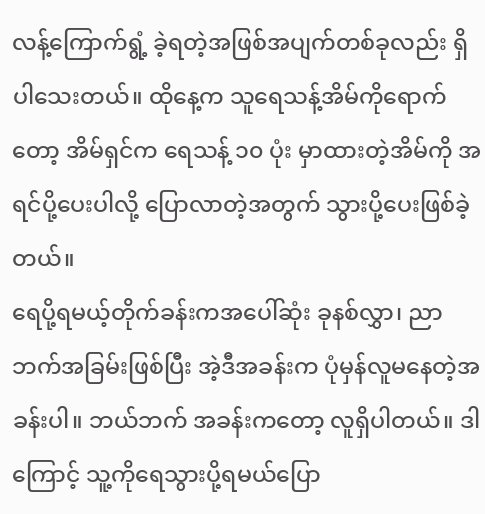လန့်ကြောက်ရွံ့ ခဲ့ရတဲ့အဖြစ်အပျက်တစ်ခုလည်း ရှိပါသေးတယ်။ ထိုနေ့က သူရေသန့်အိမ်ကိုရောက်တော့ အိမ်ရှင်က ရေသန့် ၁၀ ပုံး မှာထားတဲ့အိမ်ကို အရင်ပို့ပေးပါလို့ ပြောလာတဲ့အတွက် သွားပို့ပေးဖြစ်ခဲ့တယ်။
ရေပို့ရမယ့်တိုက်ခန်းကအပေါ်ဆုံး ခုနစ်လွှာ၊ ညာဘက်အခြမ်းဖြစ်ပြီး အဲ့ဒီအခန်းက ပုံမှန်လူမနေတဲ့အခန်းပါ။ ဘယ်ဘက် အခန်းကတော့ လူရှိပါတယ်။ ဒါကြောင့် သူ့ကိုရေသွားပို့ရမယ်ပြော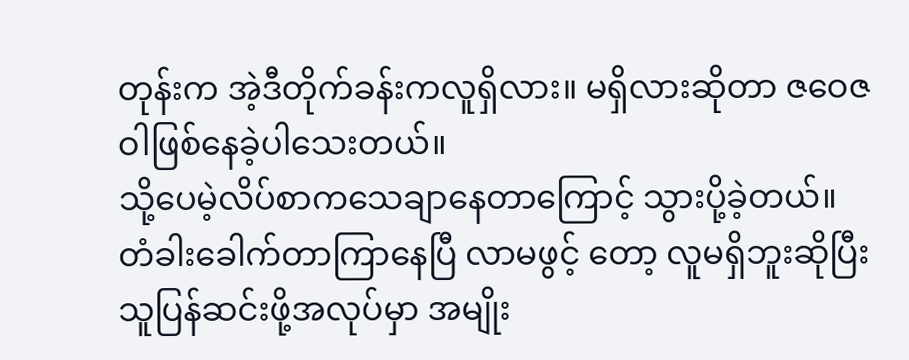တုန်းက အဲ့ဒီတိုက်ခန်းကလူရှိလား။ မရှိလားဆိုတာ ဇဝေဇဝါဖြစ်နေခဲ့ပါသေးတယ်။
သို့ပေမဲ့လိပ်စာကသေချာနေတာကြောင့် သွားပို့ခဲ့တယ်။ တံခါးခေါက်တာကြာနေပြီ လာမဖွင့် တော့ လူမရှိဘူးဆိုပြီး သူပြန်ဆင်းဖို့အလုပ်မှာ အမျိုး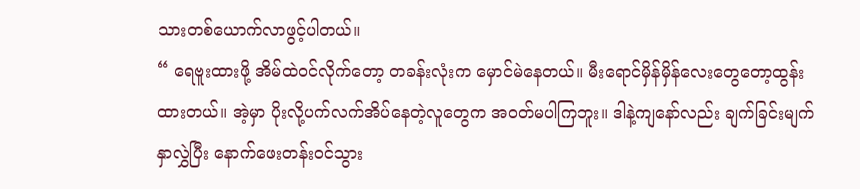သားတစ်ယောက်လာဖွင့်ပါတယ်။
“ ရေဗူးထားဖို့ အိမ်ထဲဝင်လိုက်တော့ တခန်းလုံးက မှောင်မဲနေတယ်။ မီးရောင်မှိန်မှိန်လေးတွေတော့ထွန်းထားတယ်။ အဲ့မှာ ပိုးလို့ပက်လက်အိပ်နေတဲ့လူတွေက အဝတ်မပါကြဘူး။ ဒါနဲ့ကျနော်လည်း ချက်ခြင်းမျက်နှာလွှဲပြီး နောက်ဖေးတန်းဝင်သွား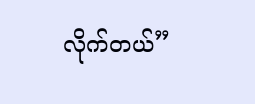လိုက်တယ်”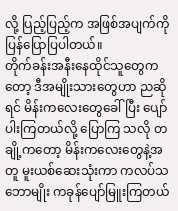လို့ ပြည့်ပြည့်က အဖြစ်အပျက်ကို ပြန်ပြောပြပါတယ်။
တိုက်ခန်းအနီးနေထိုင်သူတွေကတော့ ဒီအမျိုးသားတွေဟာ ညဆိုရင် မိန်းကလေးတွေခေါ်ပြီး ပျော်ပါးကြတယ်လို့ ပြောကြ သလို တချို့ကတော့ မိန်းကလေးတွေနဲ့အတူ မူးယစ်ဆေးသုံးကာ ကလပ်သဘောမျိုး ကခုန်ပျော်မြူးကြတယ်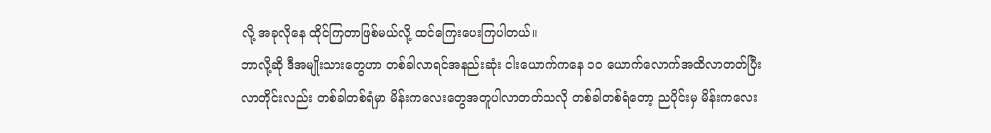လို့ အခုလိုနေ ထိုင်ကြတာဖြစ်မယ်လို့ ထင်ကြေးပေးကြပါတယ်။
ဘာလို့ဆို ဒီအမျိုးသားတွေဟာ တစ်ခါလာရင်အနည်းဆုံး ငါးယောက်ကနေ ၁၀ ယောက်လောက်အထိလာတတ်ပြီး လာတိုင်းလည်း တစ်ခါတစ်ရံမှာ မိန်းကလေးတွေအတူပါလာတတ်သလို တစ်ခါတစ်ရံတော့ ညပိုင်းမှ မိန်းကလေး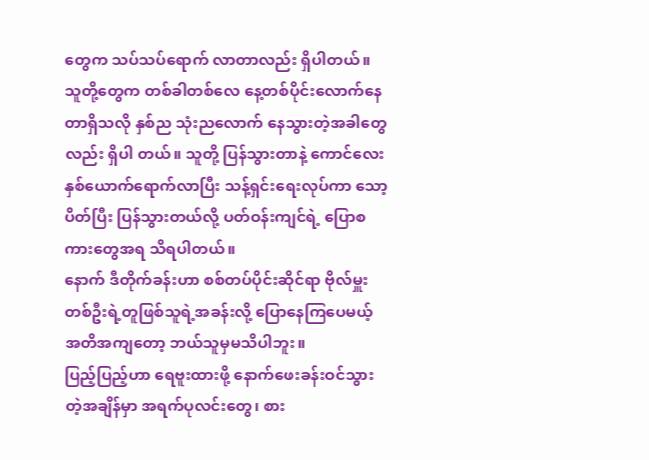တွေက သပ်သပ်ရောက် လာတာလည်း ရှိပါတယ်။
သူတို့တွေက တစ်ခါတစ်လေ နေ့တစ်ပိုင်းလောက်နေတာရှိသလို နှစ်ည သုံးညလောက် နေသွားတဲ့အခါတွေလည်း ရှိပါ တယ်။ သူတို့ ပြန်သွားတာနဲ့ ကောင်လေးနှစ်ယောက်ရောက်လာပြီး သန့်ရှင်းရေးလုပ်ကာ သော့ပိတ်ပြီး ပြန်သွားတယ်လို့ ပတ်ဝန်းကျင်ရဲ့ ပြောစကားတွေအရ သိရပါတယ်။
နောက် ဒီတိုက်ခန်းဟာ စစ်တပ်ပိုင်းဆိုင်ရာ ဗိုလ်မှူးတစ်ဦးရဲ့တူဖြစ်သူရဲ့အခန်းလို့ ပြောနေကြပေမယ့် အတိအကျတော့ ဘယ်သူမှမသိပါဘူး။
ပြည့်ပြည့်ဟာ ရေဗူးထားဖို့ နောက်ဖေးခန်းဝင်သွားတဲ့အချိန်မှာ အရက်ပုလင်းတွေ၊ စား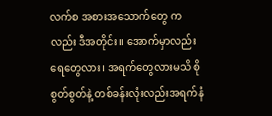လက်စ အစားအသောက်တွေ ကလည်း ဒီအတိုင်း။ အောက်မှာလည်း ရေတွေလား၊ အရက်တွေလားမသိ စိုစွတ်စွတ်နဲ့ တစ်ခန်းလုံးလည်းအရက်နံ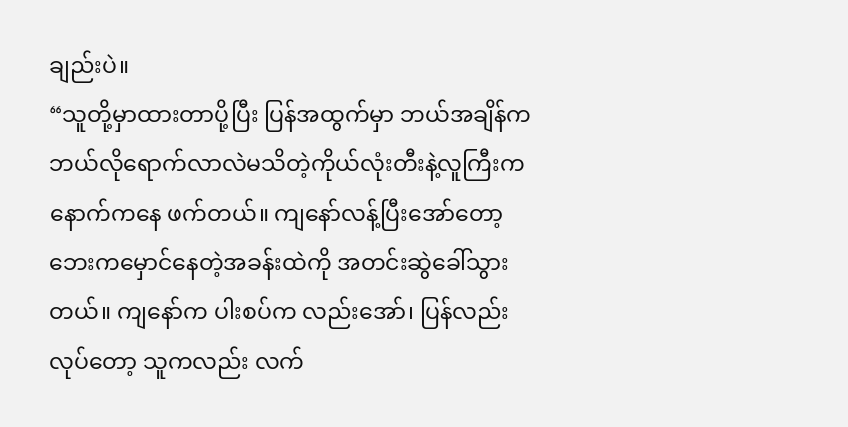ချည်းပဲ။
“သူတို့မှာထားတာပို့ပြီး ပြန်အထွက်မှာ ဘယ်အချိန်က ဘယ်လိုရောက်လာလဲမသိတဲ့ကိုယ်လုံးတီးနဲ့လူကြီးက နောက်ကနေ ဖက်တယ်။ ကျနော်လန့်ပြီးအော်တော့ ဘေးကမှောင်နေတဲ့အခန်းထဲကို အတင်းဆွဲခေါ်သွားတယ်။ ကျနော်က ပါးစပ်က လည်းအော်၊ ပြန်လည်းလုပ်တော့ သူကလည်း လက်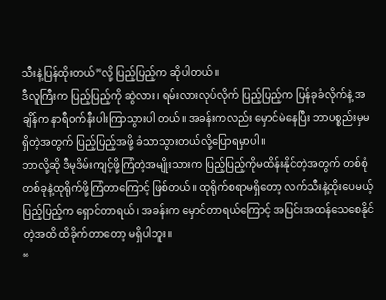သီးနဲ့ပြန်ထိုးတယ်”လို့ ပြည့်ပြည့်က ဆိုပါတယ်။
ဒီလူကြီးက ပြည့်ပြည့်ကို ဆွဲလား၊ ရမ်းလားလုပ်လိုက် ပြည့်ပြည့်က ပြန်ခုခံလိုက်နဲ့ အချိန်က နာရီဝက်နီးပါးကြာသွားပါ တယ်။ အခန်းကလည်း မှောင်မဲနေပြီး ဘာပစ္စည်းမှမရှိတဲ့အတွက် ပြည့်ပြည့်အဖို့ ခံသာသွားတယ်လို့ပြောရမှာပါ။
ဘာလို့ဆို ဒီမုဒိမ်းကျင့်ဖို့ကြံတဲ့အမျိုးသားက ပြည့်ပြည့်ကိုမထိန်းနိုင်တဲ့အတွက် တစ်စုံတစ်ခုနဲ့ထုရိုက်ဖို့ကြံတာကြောင့် ဖြစ်တယ်။ ထုရိုက်စရာမရှိတော့ လက်သီးနဲ့ထိုးပေမယ့် ပြည့်ပြည့်က ရှောင်တာရယ်၊ အခန်းက မှောင်တာရယ်ကြောင့် အပြင်းအထန်သေစေနိုင်တဲ့အထိ ထိခိုက်တာတော့ မရှိပါဘူး။
“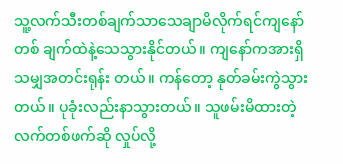သူ့လက်သီးတစ်ချက်သာသေချာမိလိုက်ရင်ကျနော်တစ် ချက်ထဲနဲ့သေသွားနိုင်တယ်။ ကျနော်ကအားရှိသမျှအတင်းရုန်း တယ်။ ကန်တော့ နုတ်ခမ်းကွဲသွားတယ်။ ပုခုံးလည်းနာသွားတယ်။ သူဖမ်းမိထားတဲ့လက်တစ်ဖက်ဆို လှုပ်လို့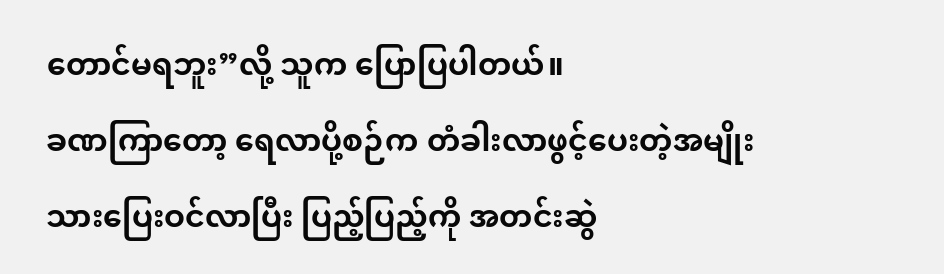တောင်မရဘူး”လို့ သူက ပြောပြပါတယ်။
ခဏကြာတော့ ရေလာပို့စဉ်က တံခါးလာဖွင့်ပေးတဲ့အမျိုးသားပြေးဝင်လာပြီး ပြည့်ပြည့်ကို အတင်းဆွဲ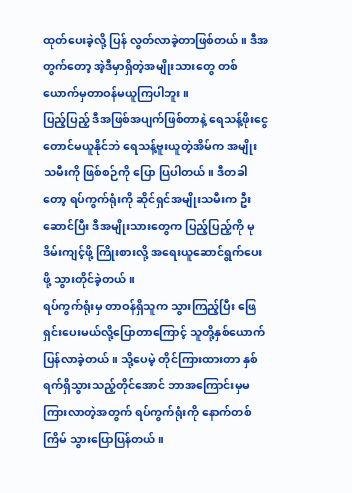ထုတ်ပေးခဲ့လို့ ပြန် လွတ်လာခဲ့တာဖြစ်တယ်။ ဒီအတွက်တော့ အဲ့ဒီမှာရှိတဲ့အမျိုးသားတွေ တစ်ယောက်မှတာဝန်မယူကြပါဘူး။
ပြည့်ပြည့် ဒီအဖြစ်အပျက်ဖြစ်တာနဲ့ ရေသန့်ဖိုးငွေတောင်မယူနိုင်ဘဲ ရေသန့်ဗူးယူတဲ့အိမ်က အမျိုးသမီးကို ဖြစ်စဉ်ကို ပြော ပြပါတယ်။ ဒီတခါတော့ ရပ်ကွက်ရုံးကို ဆိုင်ရှင်အမျိုးသမီးက ဦးဆောင်ပြီး ဒီအမျိုးသားတွေက ပြည့်ပြည့်ကို မုဒိမ်းကျင့်ဖို့ ကြိုးစားလို့ အရေးယူဆောင်ရွက်ပေးဖို့ သွားတိုင်ခဲ့တယ်။
ရပ်ကွက်ရုံးမှ တာဝန်ရှိသူက သွားကြည့်ပြီး ဖြေရှင်းပေးမယ်လို့ပြောတာကြောင့် သူတို့နှစ်ယောက်ပြန်လာခဲ့တယ်။ သို့ပေမဲ့ တိုင်ကြားထားတာ နှစ်ရက်ရှိသွားသည့်တိုင်အောင် ဘာအကြောင်းမှမကြားလာတဲ့အတွက် ရပ်ကွက်ရုံးကို နောက်တစ်ကြိမ် သွားပြောပြန်တယ်။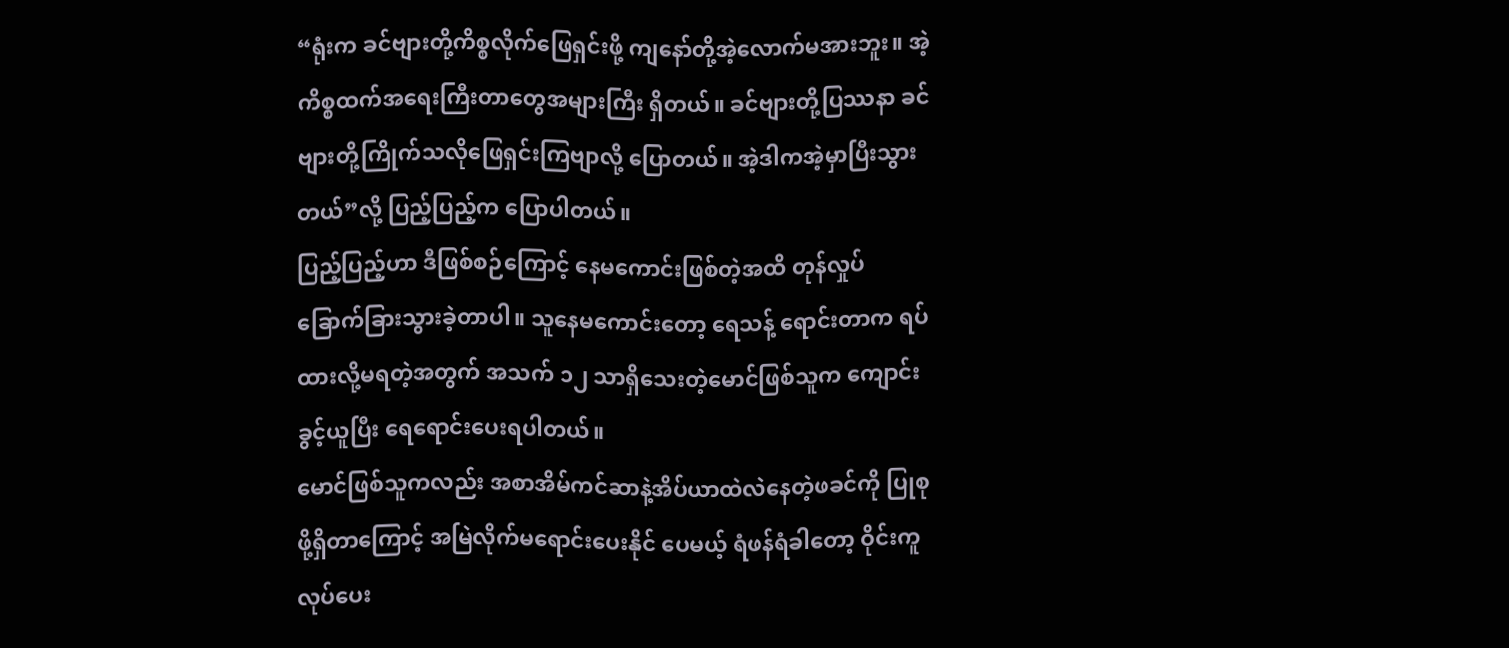“ရုံးက ခင်ဗျားတို့ကိစ္စလိုက်ဖြေရှင်းဖို့ ကျနော်တို့အဲ့လောက်မအားဘူး။ အဲ့ကိစ္စထက်အရေးကြီးတာတွေအများကြီး ရှိတယ်။ ခင်ဗျားတို့ပြဿနာ ခင်ဗျားတို့ကြိုက်သလိုဖြေရှင်းကြဗျာလို့ ပြောတယ်။ အဲ့ဒါကအဲ့မှာပြီးသွားတယ်”လို့ ပြည့်ပြည့်က ပြောပါတယ်။
ပြည့်ပြည့်ဟာ ဒီဖြစ်စဉ်ကြောင့် နေမကောင်းဖြစ်တဲ့အထိ တုန်လှုပ်ခြောက်ခြားသွားခဲ့တာပါ။ သူနေမကောင်းတော့ ရေသန့် ရောင်းတာက ရပ်ထားလို့မရတဲ့အတွက် အသက် ၁၂ သာရှိသေးတဲ့မောင်ဖြစ်သူက ကျောင်းခွင့်ယူပြီး ရေရောင်းပေးရပါတယ်။
မောင်ဖြစ်သူကလည်း အစာအိမ်ကင်ဆာနဲ့အိပ်ယာထဲလဲနေတဲ့ဖခင်ကို ပြုစုဖို့ရှိတာကြောင့် အမြဲလိုက်မရောင်းပေးနိုင် ပေမယ့် ရံဖန်ရံခါတော့ ဝိုင်းကူလုပ်ပေး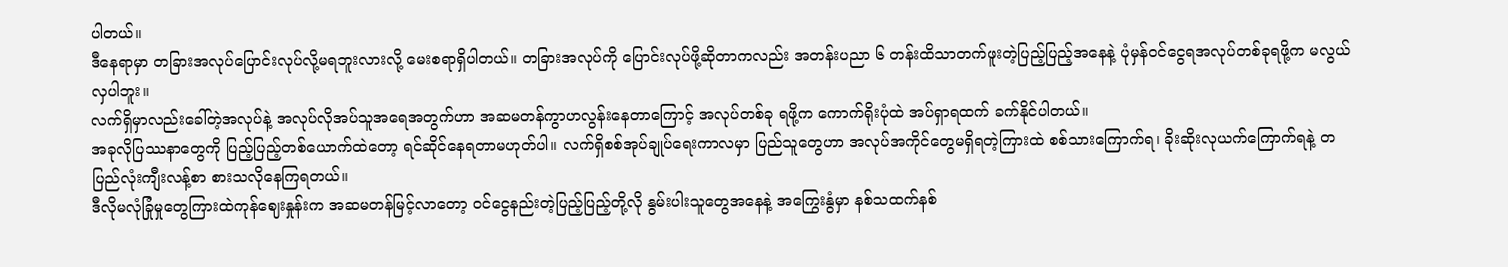ပါတယ်။
ဒီနေရာမှာ တခြားအလုပ်ပြောင်းလုပ်လို့မရဘူးလားလို့ မေးစရာရှိပါတယ်။ တခြားအလုပ်ကို ပြောင်းလုပ်ဖို့ဆိုတာကလည်း အတန်းပညာ ၆ တန်းထိသာတက်ဖူးတဲ့ပြည့်ပြည့်အနေနဲ့ ပုံမှန်ဝင်ငွေရအလုပ်တစ်ခုရဖို့က မလွယ်လှပါဘူး။
လက်ရှိမှာလည်းခေါ်တဲ့အလုပ်နဲ့ အလုပ်လိုအပ်သူအရေအတွက်ဟာ အဆမတန်ကွာဟလွန်းနေတာကြောင့် အလုပ်တစ်ခု ရဖို့က ကောက်ရိုးပုံထဲ အပ်ရှာရထက် ခက်နိုင်ပါတယ်။
အခုလိုပြဿနာတွေကို ပြည့်ပြည့်တစ်ယောက်ထဲတော့ ရင်ဆိုင်နေရတာမဟုတ်ပါ။ လက်ရှိစစ်အုပ်ချုပ်ရေးကာလမှာ ပြည်သူတွေဟာ အလုပ်အကိုင်တွေမရှိရတဲ့ကြားထဲ စစ်သားကြောက်ရ၊ ခိုးဆိုးလုယက်ကြောက်ရနဲ့ တပြည်လုံးကျီးလန့်စာ စားသလိုနေကြရတယ်။
ဒီလိုမလုံခြုံမှုတွေကြားထဲကုန်ဈေးနှုန်းက အဆမတန်မြင့်လာတော့ ဝင်ငွေနည်းတဲ့ပြည့်ပြည့်တို့လို နွမ်းပါးသူတွေအနေနဲ့ အကြွေးနွံမှာ နစ်သထက်နစ်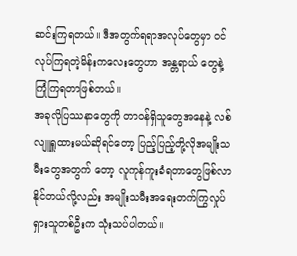ဆင်းကြရတယ်။ ဒီအတွက်ရရာအလုပ်တွေမှာ ဝင်လုပ်ကြရတဲ့မိန်းကလေးတွေဟာ အန္တရာယ် တွေနဲ့ ကြုံကြရတာဖြစ်တယ်။
အခုလိုပြဿနာတွေကို တာဝန်ရှိသူတွေအနေနဲ့ လစ်လျူရှူထားမယ်ဆိုရင်တော့ ပြည့်ပြည့်တို့လိုအမျိုးသမီးတွေအတွက် တော့ လူကုန်ကူးခံရတာတွေဖြစ်လာနိုင်တယ်လို့လည်း အမျိုးသမီးအရေးတက်ကြွလှုပ်ရှားသူတစ်ဦးက သုံးသပ်ပါတယ်။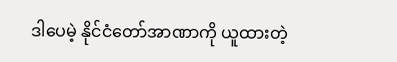ဒါပေမဲ့ နိုင်ငံတော်အာဏာကို ယူထားတဲ့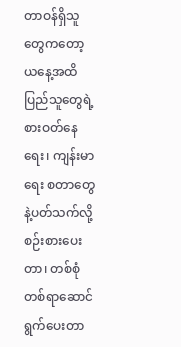တာဝန်ရှိသူတွေကတော့ ယနေ့အထိ ပြည်သူတွေရဲ့စားဝတ်နေရေး၊ ကျန်းမာရေး စတာတွေနဲ့ပတ်သက်လို့ စဉ်းစားပေးတာ၊ တစ်စုံတစ်ရာဆောင်ရွက်ပေးတာ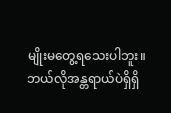မျိုးမတွေ့ရသေးပါဘူး။
ဘယ်လိုအန္တရာယ်ပဲရှိရှိ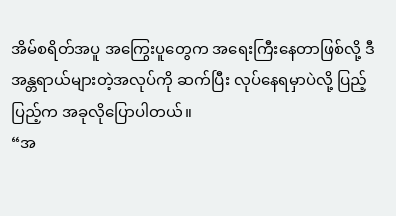အိမ်စရိတ်အပူ အကြွေးပူတွေက အရေးကြီးနေတာဖြစ်လို့ ဒီအန္တရာယ်များတဲ့အလုပ်ကို ဆက်ပြီး လုပ်နေရမှာပဲလို့ ပြည့်ပြည့်က အခုလိုပြောပါတယ်။
“အ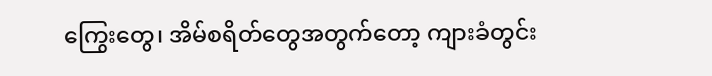ကြွေးတွေ၊ အိမ်စရိတ်တွေအတွက်တော့ ကျားခံတွင်း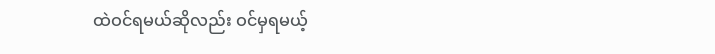ထဲဝင်ရမယ်ဆိုလည်း ဝင်မှရမယ့်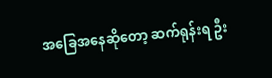အခြေအနေဆိုတော့ ဆက်ရုန်းရ ဦး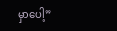မှာပေါ့”